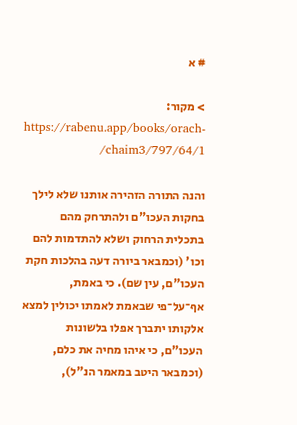# א

> מקור: https://rabenu.app/books/orach-chaim3/797/64/1/

והנה התורה הזהירה אותנו שלא לילך בחקות העכו"ם ולהתרחק מהם בתכלית הרחוק ושלא להתדמות להם וכו' (וכמבאר ביורה דעה בהלכות חקת העכו"ם, עין שם). כי באמת, אף־על־פי שבאמת לאמתו יכולין למצא אלקותו יתברך אפלו בלשונות העכו"ם, כי איהו מחיה את כלם, (וכמבאר היטב במאמר הנ"ל),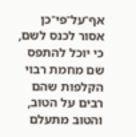אף־על־פי־כן אסור לכנס לשם, כי יוכל להתפס שם מחמת רבוי הקלפות שהם רבים על הטוב, והטוב מתעלם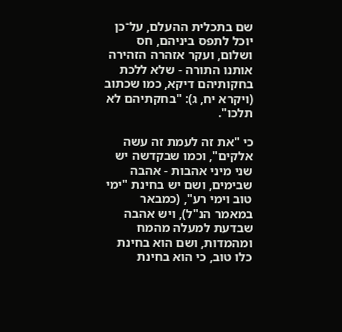שם בתכלית ההעלם, על־כן יוכל לתפס ביניהם, חס ושלום, ועקר אזהרה הזהירה אותנו התורה - שלא ללכת בחקותיהם דיקא, כמו שכתוב (ויקרא יח, ג): "בחקתיהם לא תלכו".

כי "את זה לעמת זה עשה אלקים", וכמו שבקדשה יש שני מיני אהבות - אהבה שבימים, ושם יש בחינת "ימי טוב וימי רע", (כמבאר במאמר הנ"ל), ויש אהבה שבדעת למעלה מהמח ומהמדות, ושם הוא בחינת כלו טוב, כי הוא בחינת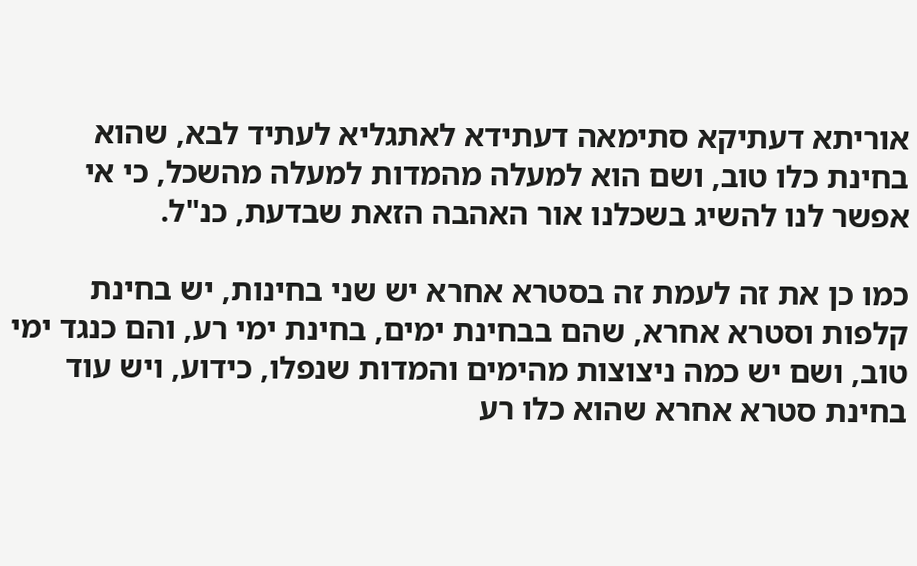אוריתא דעתיקא סתימאה דעתידא לאתגליא לעתיד לבא, שהוא בחינת כלו טוב, ושם הוא למעלה מהמדות למעלה מהשכל, כי אי אפשר לנו להשיג בשכלנו אור האהבה הזאת שבדעת, כנ"ל.

כמו כן את זה לעמת זה בסטרא אחרא יש שני בחינות, יש בחינת קלפות וסטרא אחרא, שהם בבחינת ימים, בחינת ימי רע, והם כנגד ימי טוב, ושם יש כמה ניצוצות מהימים והמדות שנפלו, כידוע, ויש עוד בחינת סטרא אחרא שהוא כלו רע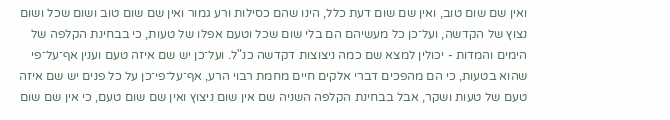ואין שם שום טוב, ואין שם שום דעת כלל, הינו שהם כסילות ורע גמור ואין שם שום טוב ושום שכל ושום נצוץ של הקדשה, ועל־כן כל מעשיהם הם בלי שום שכל וטעם אפלו של טעות, כי בבחינת הקלפה של הימים והמדות - יכולין למצא שם כמה ניצוצות דקדשה כנ"ל. ועל־כן יש שם איזה טעם וענין אף־על־פי שהוא בטעות, כי הם מהפכים דברי אלקים חיים מחמת רבוי הרע, אף־על־פי־כן על כל פנים יש שם איזה טעם של טעות ושקר, אבל בבחינת הקלפה השניה שם אין שום ניצוץ ואין שם שום טעם, כי אין שם שום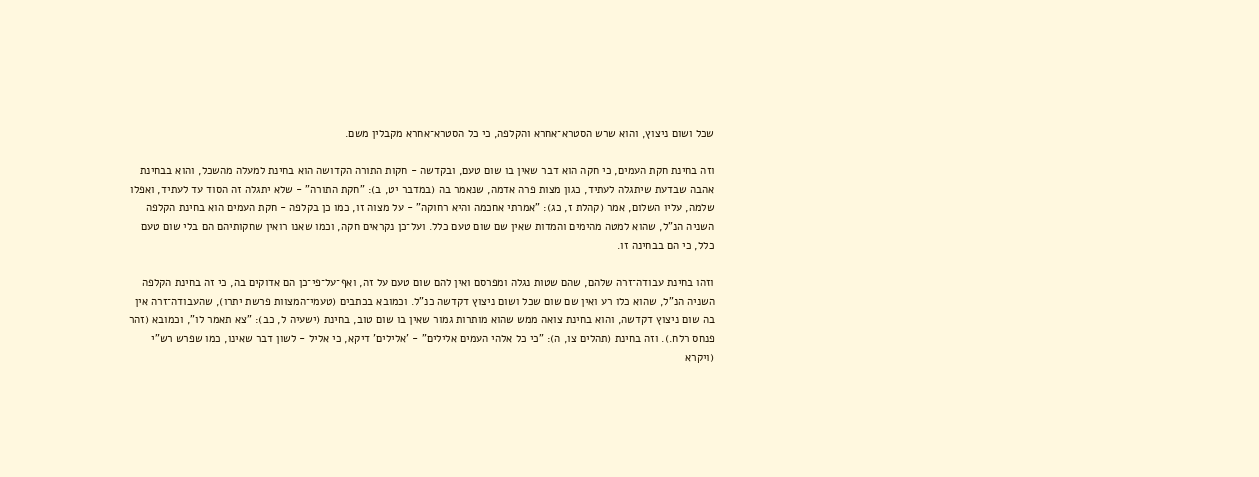שכל ושום ניצוץ, והוא שרש הסטרא־אחרא והקלפה, כי כל הסטרא־אחרא מקבלין משם.

וזה בחינת חקת העמים, כי חקה הוא דבר שאין בו שום טעם, ובקדשה - חקות התורה הקדושה הוא בחינת למעלה מהשכל, והוא בבחינת אהבה שבדעת שיתגלה לעתיד, כגון מצות פרה אדמה, שנאמר בה (במדבר יט, ב): "חקת התורה" - שלא יתגלה זה הסוד עד לעתיד, ואפלו שלמה, עליו השלום, אמר (קהלת ז, כג): "אמרתי אחכמה והיא רחוקה" - על מצוה זו, כמו כן בקלפה - חקת העמים הוא בחינת הקלפה השניה הנ"ל, שהוא למטה מהימים והמדות שאין שם שום טעם כלל. ועל־כן נקראים חקה, וכמו שאנו רואין שחקותיהם הם בלי שום טעם כלל, כי הם בבחינה זו.

וזהו בחינת עבודה־זרה שלהם, שהם שטות נגלה ומפרסם ואין להם שום טעם על זה, ואף־על־פי־כן הם אדוקים בה, כי זה בחינת הקלפה השניה הנ"ל, שהוא כלו רע ואין שם שום שכל ושום ניצוץ דקדשה כנ"ל. וכמובא בכתבים (טעמי־המצוות פרשת יתרו), שהעבודה־זרה אין בה שום ניצוץ דקדשה, והוא בחינת צואה ממש שהוא מותרות גמור שאין בו שום טוב, בחינת (ישעיה ל, כב): "צא תאמר לו", וכמובא (זהר פנחס רלח.). וזה בחינת (תהלים צו, ה): "כי כל אלהי העמים אלילים" - 'אלילים' דיקא, כי אליל - לשון דבר שאינו, כמו שפרש רש"י (ויקרא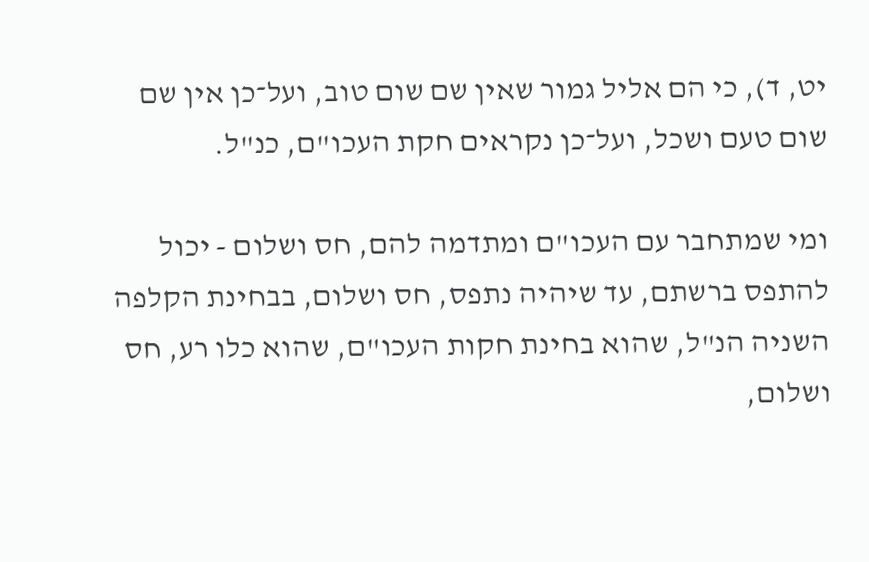יט, ד), כי הם אליל גמור שאין שם שום טוב, ועל־כן אין שם שום טעם ושכל, ועל־כן נקראים חקת העכו"ם, כנ"ל.

ומי שמתחבר עם העכו"ם ומתדמה להם, חס ושלום - יכול להתפס ברשתם, עד שיהיה נתפס, חס ושלום, בבחינת הקלפה השניה הנ"ל, שהוא בחינת חקות העכו"ם, שהוא כלו רע, חס ושלום,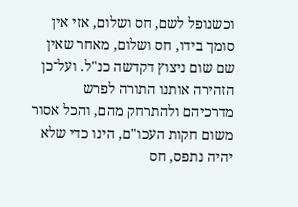וכשנופל לשם, חס ושלום, אזי אין סומך בידו, חס ושלום, מאחר שאין שם שום ניצוץ דקדשה כנ"ל. ועל־כן הזהירה אותנו התורה לפרש מדרכיהם ולהתרחק מהם, והכל אסור משום חקות העכו"ם, הינו כדי שלא יהיה נתפס, חס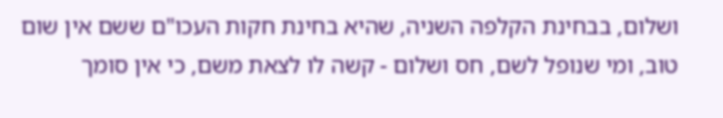ושלום, בבחינת הקלפה השניה, שהיא בחינת חקות העכו"ם ששם אין שום טוב, ומי שנופל לשם, חס ושלום - קשה לו לצאת משם, כי אין סומך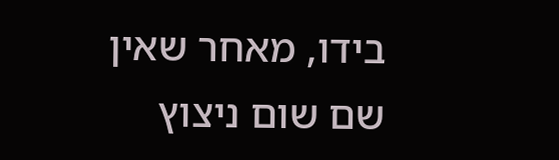בידו, מאחר שאין שם שום ניצוץ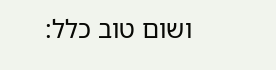ושום טוב כלל: